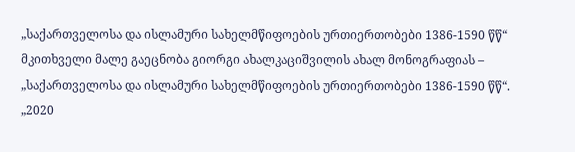„საქართველოსა და ისლამური სახელმწიფოების ურთიერთობები 1386-1590 წწ“
მკითხველი მალე გაეცნობა გიორგი ახალკაციშვილის ახალ მონოგრაფიას – „საქართველოსა და ისლამური სახელმწიფოების ურთიერთობები 1386-1590 წწ“.
„2020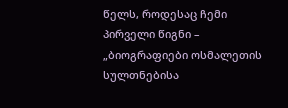წელს, როდესაც ჩემი პირველი წიგნი – „ბიოგრაფიები ოსმალეთის სულთნებისა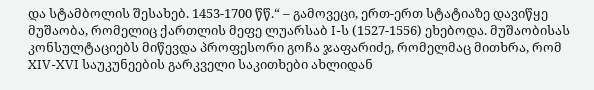და სტამბოლის შესახებ. 1453-1700 წწ.“ – გამოვეცი, ერთ-ერთ სტატიაზე დავიწყე მუშაობა, რომელიც ქართლის მეფე ლუარსაბ I-ს (1527-1556) ეხებოდა. მუშაობისას კონსულტაციებს მიწევდა პროფესორი გოჩა ჯაფარიძე, რომელმაც მითხრა, რომ XIV-XVI საუკუნეების გარკველი საკითხები ახლიდან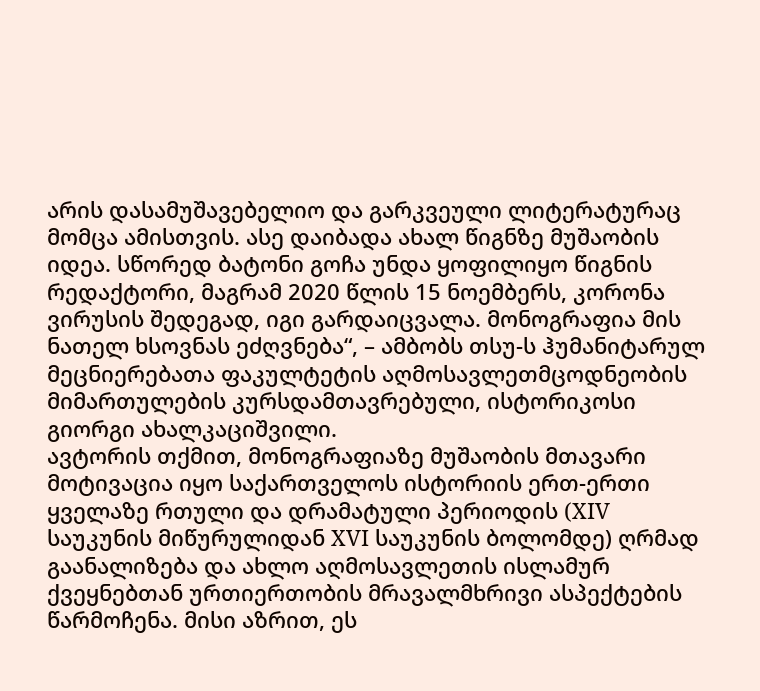არის დასამუშავებელიო და გარკვეული ლიტერატურაც მომცა ამისთვის. ასე დაიბადა ახალ წიგნზე მუშაობის იდეა. სწორედ ბატონი გოჩა უნდა ყოფილიყო წიგნის რედაქტორი, მაგრამ 2020 წლის 15 ნოემბერს, კორონა ვირუსის შედეგად, იგი გარდაიცვალა. მონოგრაფია მის ნათელ ხსოვნას ეძღვნება“, – ამბობს თსუ-ს ჰუმანიტარულ მეცნიერებათა ფაკულტეტის აღმოსავლეთმცოდნეობის მიმართულების კურსდამთავრებული, ისტორიკოსი გიორგი ახალკაციშვილი.
ავტორის თქმით, მონოგრაფიაზე მუშაობის მთავარი მოტივაცია იყო საქართველოს ისტორიის ერთ-ერთი ყველაზე რთული და დრამატული პერიოდის (XIV საუკუნის მიწურულიდან XVI საუკუნის ბოლომდე) ღრმად გაანალიზება და ახლო აღმოსავლეთის ისლამურ ქვეყნებთან ურთიერთობის მრავალმხრივი ასპექტების წარმოჩენა. მისი აზრით, ეს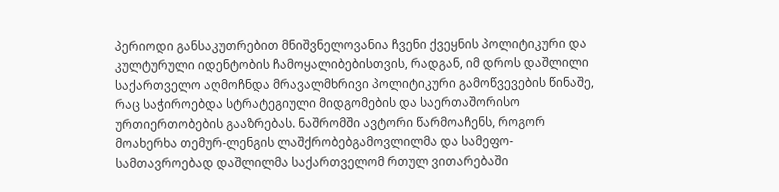პერიოდი განსაკუთრებით მნიშვნელოვანია ჩვენი ქვეყნის პოლიტიკური და კულტურული იდენტობის ჩამოყალიბებისთვის, რადგან, იმ დროს დაშლილი საქართველო აღმოჩნდა მრავალმხრივი პოლიტიკური გამოწვევების წინაშე, რაც საჭიროებდა სტრატეგიული მიდგომების და საერთაშორისო ურთიერთობების გააზრებას. ნაშრომში ავტორი წარმოაჩენს, როგორ მოახერხა თემურ-ლენგის ლაშქრობებგამოვლილმა და სამეფო-სამთავროებად დაშლილმა საქართველომ რთულ ვითარებაში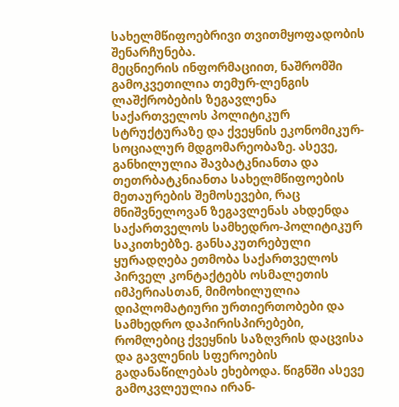სახელმწიფოებრივი თვითმყოფადობის შენარჩუნება.
მეცნიერის ინფორმაციით, ნაშრომში გამოკვეთილია თემურ-ლენგის ლაშქრობების ზეგავლენა საქართველოს პოლიტიკურ სტრუქტურაზე და ქვეყნის ეკონომიკურ-სოციალურ მდგომარეობაზე. ასევე, განხილულია შავბატკნიანთა და თეთრბატკნიანთა სახელმწიფოების მეთაურების შემოსევები, რაც მნიშვნელოვან ზეგავლენას ახდენდა საქართველოს სამხედრო-პოლიტიკურ საკითხებზე. განსაკუთრებული ყურადღება ეთმობა საქართველოს პირველ კონტაქტებს ოსმალეთის იმპერიასთან, მიმოხილულია დიპლომატიური ურთიერთობები და სამხედრო დაპირისპირებები, რომლებიც ქვეყნის საზღვრის დაცვისა და გავლენის სფეროების გადანაწილებას ეხებოდა. წიგნში ასევე გამოკვლეულია ირან-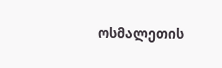ოსმალეთის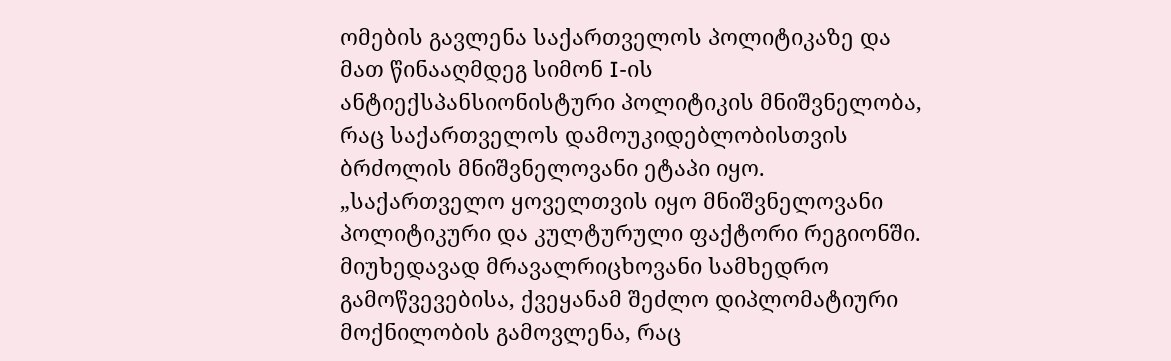ომების გავლენა საქართველოს პოლიტიკაზე და მათ წინააღმდეგ სიმონ I-ის ანტიექსპანსიონისტური პოლიტიკის მნიშვნელობა, რაც საქართველოს დამოუკიდებლობისთვის ბრძოლის მნიშვნელოვანი ეტაპი იყო.
„საქართველო ყოველთვის იყო მნიშვნელოვანი პოლიტიკური და კულტურული ფაქტორი რეგიონში. მიუხედავად მრავალრიცხოვანი სამხედრო გამოწვევებისა, ქვეყანამ შეძლო დიპლომატიური მოქნილობის გამოვლენა, რაც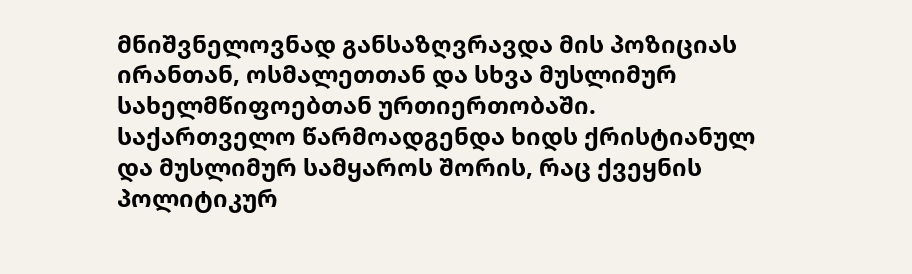მნიშვნელოვნად განსაზღვრავდა მის პოზიციას ირანთან, ოსმალეთთან და სხვა მუსლიმურ სახელმწიფოებთან ურთიერთობაში. საქართველო წარმოადგენდა ხიდს ქრისტიანულ და მუსლიმურ სამყაროს შორის, რაც ქვეყნის პოლიტიკურ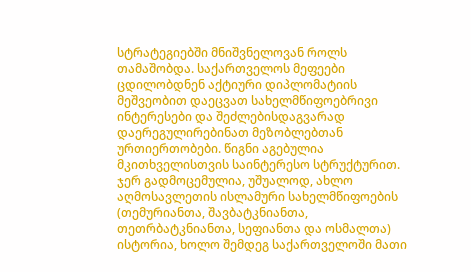სტრატეგიებში მნიშვნელოვან როლს თამაშობდა. საქართველოს მეფეები ცდილობდნენ აქტიური დიპლომატიის მეშვეობით დაეცვათ სახელმწიფოებრივი ინტერესები და შეძლებისდაგვარად დაერეგულირებინათ მეზობლებთან ურთიერთობები. წიგნი აგებულია მკითხველისთვის საინტერესო სტრუქტურით. ჯერ გადმოცემულია, უშუალოდ, ახლო აღმოსავლეთის ისლამური სახელმწიფოების (თემურიანთა, შავბატკნიანთა, თეთრბატკნიანთა, სეფიანთა და ოსმალთა) ისტორია, ხოლო შემდეგ საქართველოში მათი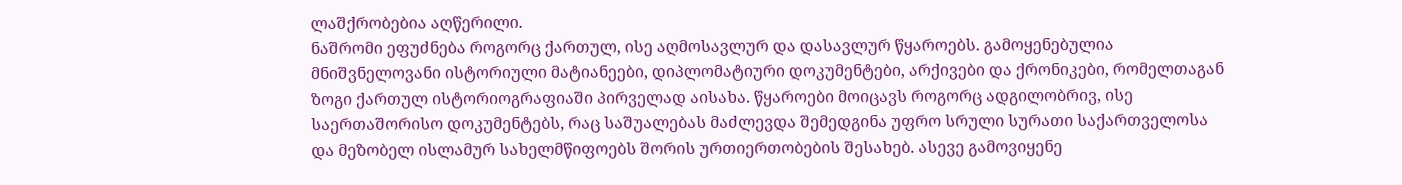ლაშქრობებია აღწერილი.
ნაშრომი ეფუძნება როგორც ქართულ, ისე აღმოსავლურ და დასავლურ წყაროებს. გამოყენებულია მნიშვნელოვანი ისტორიული მატიანეები, დიპლომატიური დოკუმენტები, არქივები და ქრონიკები, რომელთაგან ზოგი ქართულ ისტორიოგრაფიაში პირველად აისახა. წყაროები მოიცავს როგორც ადგილობრივ, ისე საერთაშორისო დოკუმენტებს, რაც საშუალებას მაძლევდა შემედგინა უფრო სრული სურათი საქართველოსა და მეზობელ ისლამურ სახელმწიფოებს შორის ურთიერთობების შესახებ. ასევე გამოვიყენე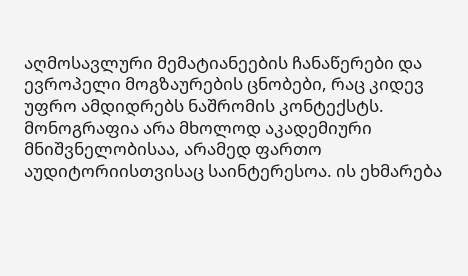აღმოსავლური მემატიანეების ჩანაწერები და ევროპელი მოგზაურების ცნობები, რაც კიდევ უფრო ამდიდრებს ნაშრომის კონტექსტს.
მონოგრაფია არა მხოლოდ აკადემიური მნიშვნელობისაა, არამედ ფართო აუდიტორიისთვისაც საინტერესოა. ის ეხმარება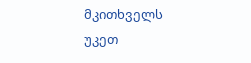მკითხველს უკეთ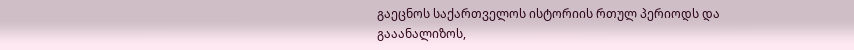გაეცნოს საქართველოს ისტორიის რთულ პერიოდს და გააანალიზოს,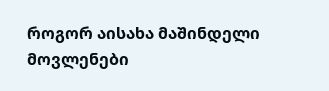როგორ აისახა მაშინდელი მოვლენები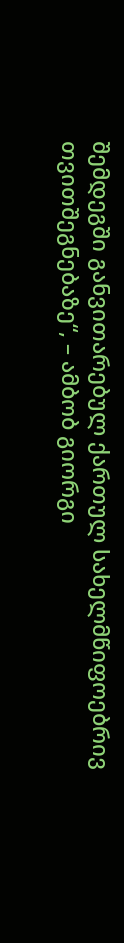შემდეგში განვითარებულ ქართულ სახელმწიფოებრივ თვითშეგნებაზე“, – ამბობ გიორგი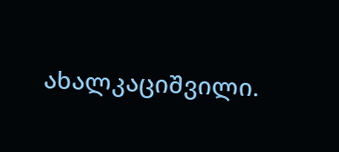ახალკაციშვილი.